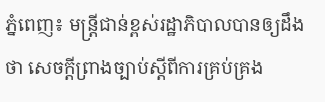ភ្នំពេញ៖ មន្ដ្រីជាន់ខ្ពស់រដ្ឋាភិបាលបានឲ្យដឹងថា សេចក្តីព្រាងច្បាប់ស្តីពីការគ្រប់គ្រង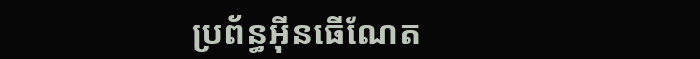ប្រព័ន្ធអ៊ីនធើណែត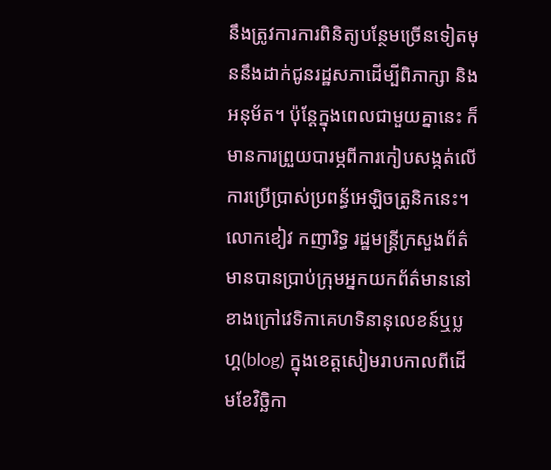នឹងត្រូវការការពិនិត្យបន្ថែមច្រើនទៀតមុននឹងដាក់ជូនរដ្ឋសភាដើម្បីពិភាក្សា និងអនុម័ត។ ប៉ុន្តែក្នុងពេលជាមួយគ្នានេះ ក៏មានការព្រួយបារម្ភពីការកៀបសង្កត់លើការប្រើប្រាស់ប្រពន្ធ័អេឡិចត្រូនិកនេះ។
លោកខៀវ កញារិទ្ធ រដ្ឋមន្ដ្រីក្រសួងព័ត៌មានបានប្រាប់ក្រុមអ្នកយកព័ត៌មាននៅខាងក្រៅវេទិកាគេហទិនានុលេខន៍ឬប្លហ្គ(blog) ក្នុងខេត្តសៀមរាបកាលពីដើមខែវិច្ឆិកា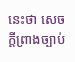នេះថា សេចក្តីព្រាងច្បាប់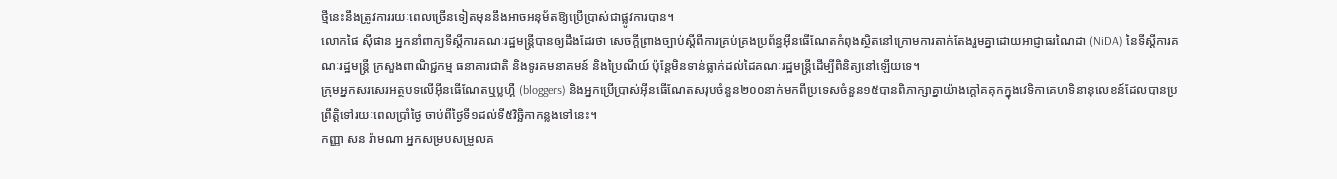ថ្មីនេះនឹងត្រូវការរយៈពេលច្រើនទៀតមុននឹងអាចអនុម័តឱ្យប្រើប្រាស់ជាផ្លូវការបាន។
លោកផៃ ស៊ីផាន អ្នកនាំពាក្យទីស្តីការគណៈរដ្ឋមន្ដ្រីបានឲ្យដឹងដែរថា សេចក្តីព្រាងច្បាប់ស្តីពីការគ្រប់គ្រងប្រព័ន្ធអ៊ីនធើណែតកំពុងស្ថិតនៅក្រោមការតាក់តែងរួមគ្នាដោយអាជ្ញាធរណៃដា (NiDA) នៃទីស្តីការគណៈរដ្ឋមន្ដ្រី ក្រសួងពាណិជ្ជកម្ម ធនាគារជាតិ និងទូរគមនាគមន៍ និងប្រៃណីយ៍ ប៉ុន្តែមិនទាន់ធ្លាក់ដល់ដៃគណៈរដ្ឋមន្ដ្រីដើម្បីពិនិត្យនៅឡើយទេ។
ក្រុមអ្នកសរសេរអត្ថបទលើអ៊ីនធើណែតឬប្លហ្គឺ (bloggers) និងអ្នកប្រើប្រាស់អ៊ីនធើណែតសរុបចំនួន២០០នាក់មកពីប្រទេសចំនួន១៥បានពិភាក្សាគ្នាយ៉ាងក្តៅគគុកក្នុងវេទិកាគេហទិនានុលេខន៍ដែលបានប្រព្រឹត្តិទៅរយៈពេលប្រាំថ្ងៃ ចាប់ពីថ្ងៃទី១ដល់ទី៥វិច្ឆិកាកន្លងទៅនេះ។
កញ្ញា សន រ៉ាមណា អ្នកសម្របសម្រួលគ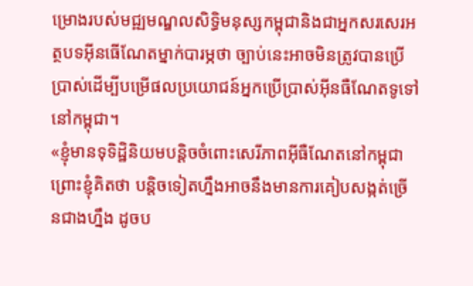ម្រោងរបស់មជ្ឍមណ្ឌលសិទ្ធិមនុស្សកម្ពុជានិងជាអ្នកសរសេរអត្ថបទអ៊ីនធើណែតម្នាក់បារម្ភថា ច្បាប់នេះអាចមិនត្រូវបានប្រើប្រាស់ដើម្បីបម្រើផលប្រយោជន៍អ្នកប្រើប្រាស់អ៊ីនធឺណែតទូទៅនៅកម្ពុជា។
«ខ្ញុំមានទុទិដ្ឋិនិយមបន្តិចចំពោះសេរីភាពអ៊ីធឺណែតនៅកម្ពុជា ព្រោះខ្ញុំគិតថា បន្តិចទៀតហ្នឹងអាចនឹងមានការគៀបសង្កត់ច្រើនជាងហ្នឹង ដូចប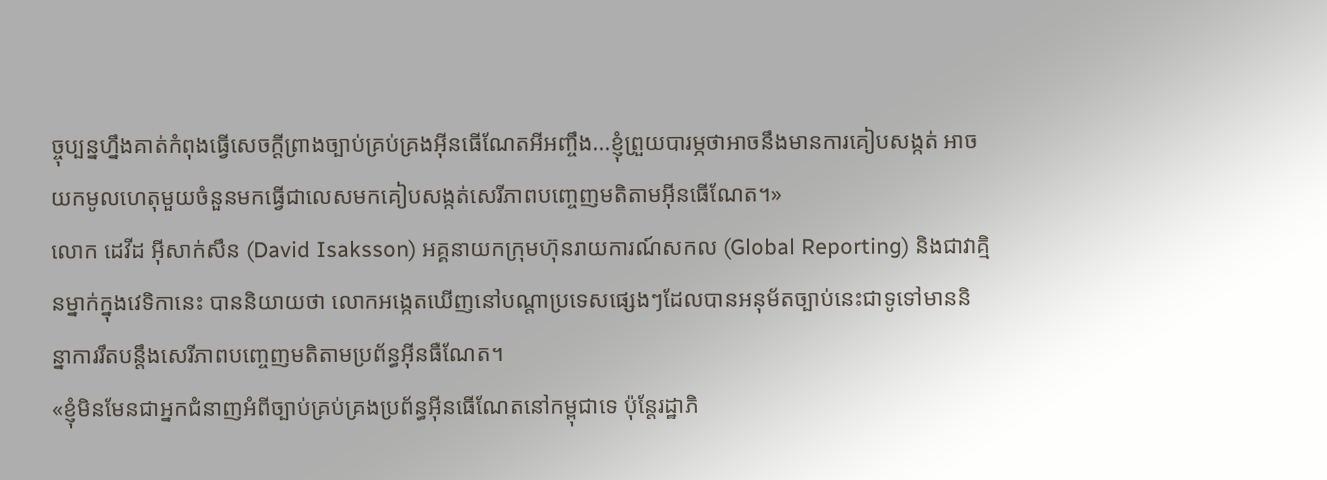ច្ចុប្បន្នហ្នឹងគាត់កំពុងធ្វើសេចក្តីព្រាងច្បាប់គ្រប់គ្រងអ៊ីនធើណែតអីអញ្ចឹង...ខ្ញុំព្រួយបារម្ភថាអាចនឹងមានការគៀបសង្កត់ អាចយកមូលហេតុមួយចំនួនមកធ្វើជាលេសមកគៀបសង្កត់សេរីភាពបញ្ចេញមតិតាមអ៊ីនធើណែត។»
លោក ដេវីដ អ៊ីសាក់សឹន (David Isaksson) អគ្គនាយកក្រុមហ៊ុនរាយការណ៍សកល (Global Reporting) និងជាវាគ្មិនម្នាក់ក្នុងវេទិកានេះ បាននិយាយថា លោកអង្កេតឃើញនៅបណ្តាប្រទេសផ្សេងៗដែលបានអនុម័តច្បាប់នេះជាទូទៅមាននិន្នាការរឹតបន្តឹងសេរីភាពបញ្ចេញមតិតាមប្រព័ន្ធអ៊ីនធឺណែត។
«ខ្ញុំមិនមែនជាអ្នកជំនាញអំពីច្បាប់គ្រប់គ្រងប្រព័ន្ធអ៊ីនធើណែតនៅកម្ពុជាទេ ប៉ុន្តែរដ្ឋាភិ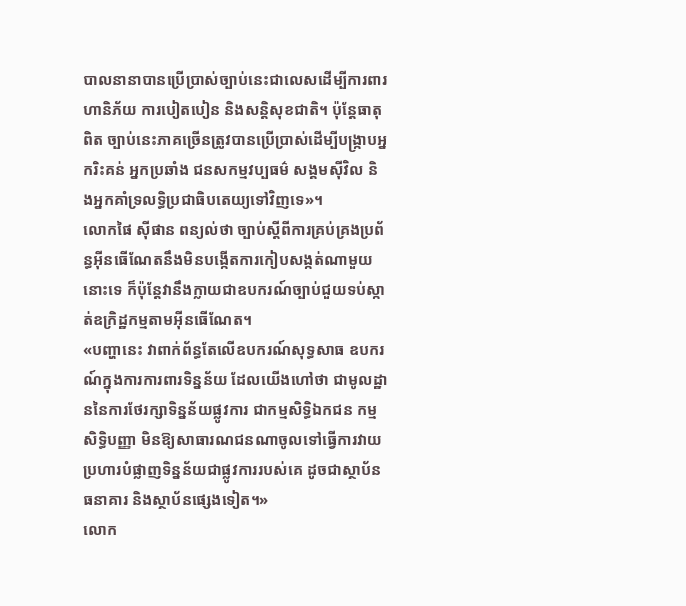បាលនានាបានប្រើប្រាស់ច្បាប់នេះជាលេសដើម្បីការពារហានិភ័យ ការបៀតបៀន និងសន្តិសុខជាតិ។ ប៉ុន្តែធាតុពិត ច្បាប់នេះភាគច្រើនត្រូវបានប្រើប្រាស់ដើម្បីបង្ក្រាបអ្នករិះគន់ អ្នកប្រឆាំង ជនសកម្មវប្បធម៌ សង្គមស៊ីវិល និងអ្នកគាំទ្រលទ្ធិប្រជាធិបតេយ្យទៅវិញទេ»។
លោកផៃ ស៊ីផាន ពន្យល់ថា ច្បាប់ស្តីពីការគ្រប់គ្រងប្រព័ន្ធអ៊ីនធើណែតនឹងមិនបង្កើតការកៀបសង្កត់ណាមួយនោះទេ ក៏ប៉ុន្តែវានឹងក្លាយជាឧបករណ៍ច្បាប់ជួយទប់ស្កាត់ឧក្រិដ្ឋកម្មតាមអ៊ីនធើណែត។
«បញ្ហានេះ វាពាក់ព័ន្ធតែលើឧបករណ៍សុទ្ធសាធ ឧបករណ៍ក្នុងការការពារទិន្នន័យ ដែលយើងហៅថា ជាមូលដ្ឋាននៃការថែរក្សាទិន្នន័យផ្លូវការ ជាកម្មសិទ្ធិឯកជន កម្មសិទ្ធិបញ្ញា មិនឱ្យសាធារណជនណាចូលទៅធ្វើការវាយប្រហារបំផ្លាញទិន្នន័យជាផ្លូវការរបស់គេ ដូចជាស្ថាប័នធនាគារ និងស្ថាប័នផ្សេងទៀត។»
លោក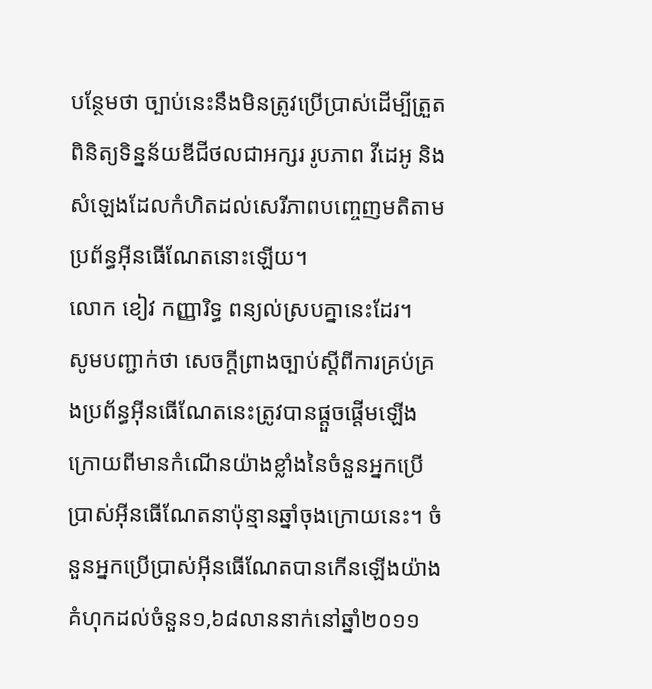បន្ថែមថា ច្បាប់នេះនឹងមិនត្រូវប្រើប្រាស់ដើម្បីត្រួតពិនិត្យទិន្នន័យឌីជីថលជាអក្សរ រូបភាព វីដេអូ និងសំឡេងដែលកំហិតដល់សេរីភាពបញ្ចេញមតិតាមប្រព័ន្ធអ៊ីនធើណែតនោះឡើយ។
លោក ខៀវ កញ្ញារិទ្ធ ពន្យល់ស្របគ្នានេះដែរ។
សូមបញ្ជាក់ថា សេចក្តីព្រាងច្បាប់ស្តីពីការគ្រប់គ្រងប្រព័ន្ធអ៊ីនធើណែតនេះត្រូវបានផ្តួចផ្តើមឡើង ក្រោយពីមានកំណើនយ៉ាងខ្លាំងនៃចំនួនអ្នកប្រើប្រាស់អ៊ីនធើណែតនាប៉ុន្មានឆ្នាំចុងក្រោយនេះ។ ចំនួនអ្នកប្រើប្រាស់អ៊ីនធើណែតបានកើនឡើងយ៉ាងគំហុកដល់ចំនួន១,៦៨លាននាក់នៅឆ្នាំ២០១១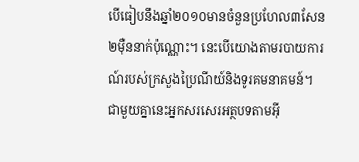បើធៀបនឹងឆ្នាំ២០១០មានចំនួនប្រហែល៣សែន២ម៉ឺននាក់ប៉ុណ្ណោះ។ នេះបើយោងតាមរបាយការណ៍របស់ក្រសួងប្រៃណីយ៍និងទូរគមនាគមន៍។ ជាមួយគ្នានេះអ្នកសរសេរអត្ថបទតាមអ៊ី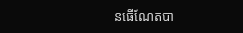នធើណែតបា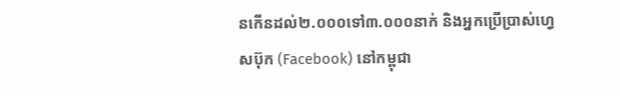នកើនដល់២.០០០ទៅ៣.០០០នាក់ និងអ្នកប្រើប្រាស់ហ្វេសប៊ុក (Facebook) នៅកម្ពុជា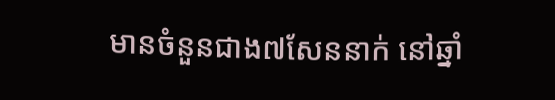មានចំនួនជាង៧សែននាក់ នៅឆ្នាំ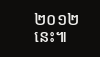២០១២នេះ៕